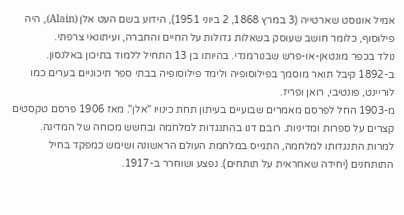אמיל אוגוסט שארטייה (3 במרץ 1868, 2 ביוני 1951), הידוע בשם העט אלן (Alain), היה פילוסוף, כלומר חושב שעוסק בשאלות גדולות על החיים והחברה, ועיתונאי צרפתי.
נולד בכפר מונטאן-או-פרש שבנורמנדי. בהיותו בן 13 התחיל ללמוד בתיכון באלנסון. ב-1892 קיבל תואר מוסמך בפילוסופיה ולימד פילוסופיה בבתי ספר תיכוניים בערים כמו לוריינט, פונטיבי, רואן ופריז.
מ-1903 החל לפרסם מאמרים שבועיים בעיתון תחת כינויו "אלן". מאז 1906 פרסם טקסטים קצרים על ספרות ומדיניות. רובם דנו בהתנגדות למלחמה ובחשש מכוחה של המדינה.
למרות התנגדותו למלחמה, התגייס במלחמת העולם הראשונה ושימש כמפקד בחיל התותחנים (יחידה שאחראית על תותחים). נפצע ושוחרר ב-1917.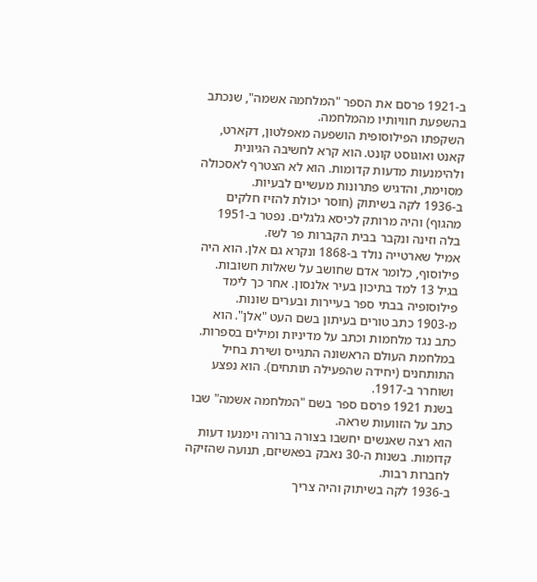ב-1921 פרסם את הספר "המלחמה אשמה", שנכתב בהשפעת חוויותיו מהמלחמה.
השקפתו הפילוסופית הושפעה מאפלטון, דקארט, קאנט ואוגוסט קונט. הוא קרא לחשיבה הגיונית ולהימנעות מדעות קדומות. הוא לא הצטרף לאסכולה מסוימת, והדגיש פתרונות מעשיים לבעיות.
ב-1936 לקה בשיתוק (חוסר יכולת להזיז חלקים מהגוף) והיה מרותק לכיסא גלגלים. נפטר ב-1951 בלה וזינה ונקבר בבית הקברות פר לשז.
אמיל שארטייה נולד ב-1868 ונקרא גם אלן. הוא היה פילוסוף, כלומר אדם שחושב על שאלות חשובות.
בגיל 13 למד בתיכון בעיר אלנסון. אחר כך לימד פילוסופיה בבתי ספר בעיירות ובערים שונות.
מ-1903 כתב טורים בעיתון בשם העט "אלן". הוא כתב נגד מלחמות וכתב על מדיניות ומילים בספרות.
במלחמת העולם הראשונה התגייס ושירת בחיל התותחנים (יחידה שהפעילה תותחים). הוא נפצע ושוחרר ב-1917.
בשנת 1921 פרסם ספר בשם "המלחמה אשמה" שבו כתב על הזוועות שראה.
הוא רצה שאנשים יחשבו בצורה ברורה וימנעו דעות קדומות. בשנות ה-30 נאבק בפאשיזם, תנועה שהזיקה לחברות רבות.
ב-1936 לקה בשיתוק והיה צריך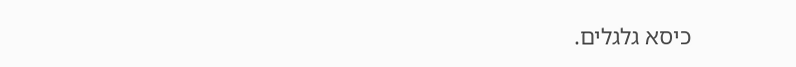כיסא גלגלים.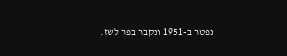נפטר ב-1951 ונקבר בפר לשז.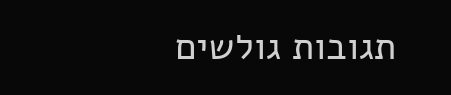תגובות גולשים